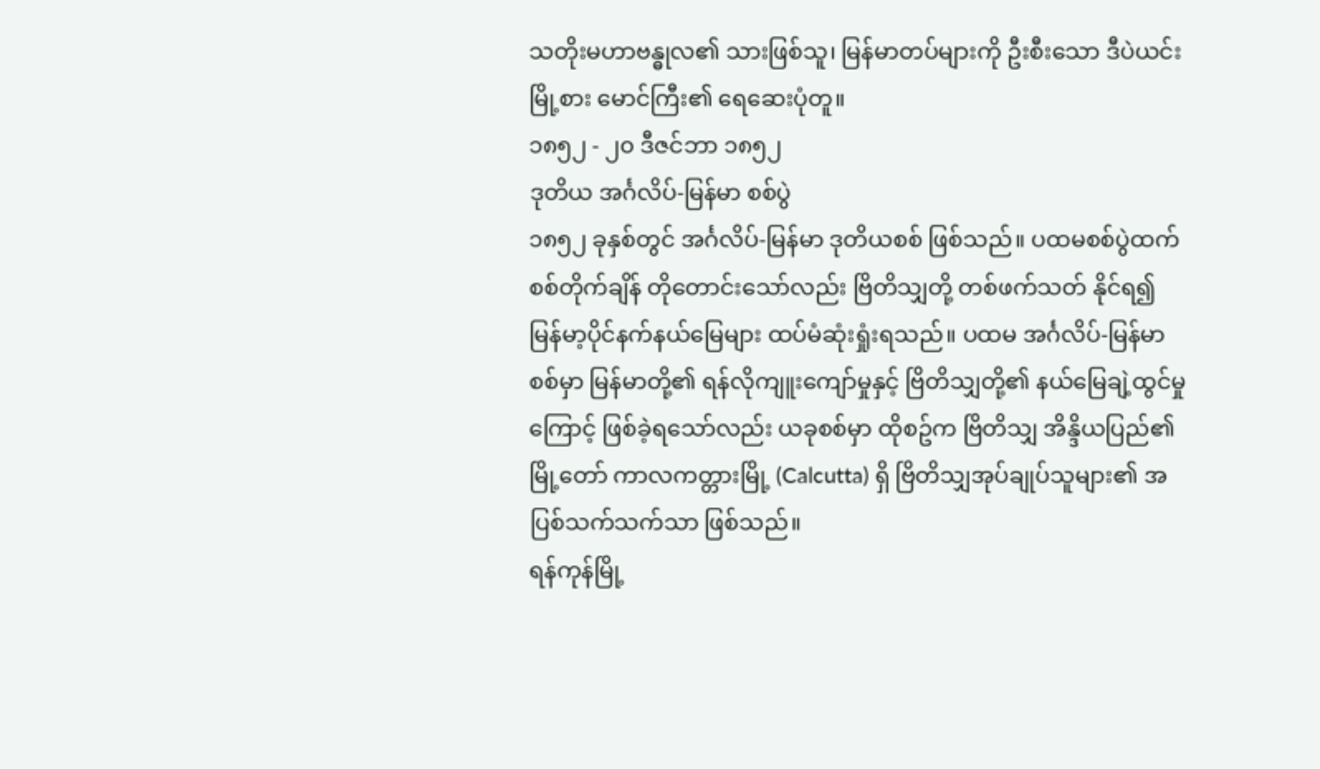သတိုးမဟာဗန္ဓုလ၏ သားဖြစ်သူ၊ မြန်မာတပ်များကို ဦးစီးသော ဒီပဲယင်းမြို့စား မောင်ကြီး၏ ရေဆေးပုံတူ။
၁၈၅၂ - ၂၀ ဒီဇင်ဘာ ၁၈၅၂
ဒုတိယ အင်္ဂလိပ်-မြန်မာ စစ်ပွဲ
၁၈၅၂ ခုနှစ်တွင် အင်္ဂလိပ်-မြန်မာ ဒုတိယစစ် ဖြစ်သည်။ ပထမစစ်ပွဲထက် စစ်တိုက်ချိန် တိုတောင်းသော်လည်း ဗြိတိသျှတို့ တစ်ဖက်သတ် နိုင်ရ၍ မြန်မာ့ပိုင်နက်နယ်မြေများ ထပ်မံဆုံးရှုံးရသည်။ ပထမ အင်္ဂလိပ်-မြန်မာ စစ်မှာ မြန်မာတို့၏ ရန်လိုကျူးကျော်မှုနှင့် ဗြိတိသျှတို့၏ နယ်မြေချဲ့ထွင်မှုကြောင့် ဖြစ်ခဲ့ရသော်လည်း ယခုစစ်မှာ ထိုစဥ်က ဗြိတိသျှ အိန္ဒိယပြည်၏ မြို့တော် ကာလကတ္တားမြို့ (Calcutta) ရှိ ဗြိတိသျှအုပ်ချုပ်သူများ၏ အပြစ်သက်သက်သာ ဖြစ်သည်။
ရန်ကုန်မြို့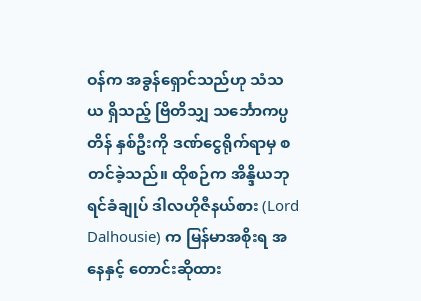ဝန်က အခွန်ရှောင်သည်ဟု သံသယ ရှိသည့် ဗြိတိသျှ သင်္ဘောကပ္ပတိန် နှစ်ဦးကို ဒဏ်ငွေရိုက်ရာမှ စတင်ခဲ့သည်။ ထိုစဉ်က အိန္ဒိယဘုရင်ခံချုပ် ဒါလဟိုဇီနယ်စား (Lord Dalhousie) က မြန်မာအစိုးရ အနေနှင့် တောင်းဆိုထား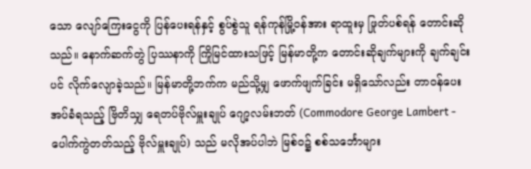သော လျော်ကြေးငွေကို ပြန်ပေးရန်နှင့် စွပ်စွဲသူ ရန်ကုန်မြို့ဝန်အား ရာထူးမှ ဖြုတ်ပစ်ရန် တောင်းဆိုသည်။ နောက်ဆက်တွဲ ပြဿနာကို ကြိုမြင်ထားသဖြင့် မြန်မာတို့က တောင်းဆိုချက်များကို ချက်ချင်းပင် လိုက်လျောခဲ့သည်။ မြန်မာတို့ဘက်က မည်သို့မျှ ဖောက်ဖျက်ခြင်း မရှိသော်လည်း တာဝန်ပေးအပ်ခံရသည့် ဗြိတိသျှ ရေတပ်ဗိုလ်မှူးချုပ် ဂျော့လမ်းဘတ် (Commodore George Lambert - ပေါက်ကွဲတတ်သည့် ဗိုလ်မှူးချုပ်) သည် မလိုအပ်ပါဘဲ မြစ်ဝ၌ စစ်သင်္ဘောများ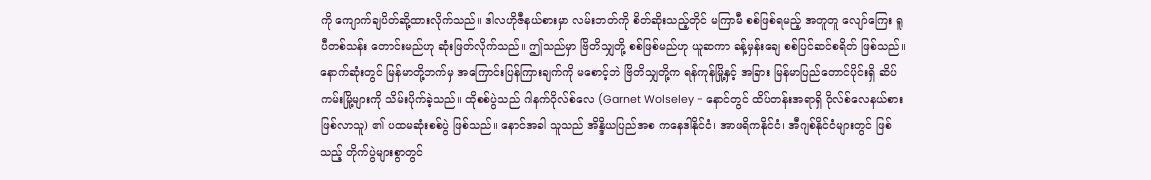ကို ကျောက်ချပိတ်ဆို့ထားလိုက်သည်။ ဒါလဟိုဇီနယ်စားမှာ လမ်းဘတ်ကို စိတ်ဆိုးသည့်တိုင် မကြာမီ စစ်ဖြစ်ရမည့် အတူတူ လျော်ကြေး ရူပီတစ်သန်း တောင်းမည်ဟု ဆုံးဖြတ်လိုက်သည်။ ဤသည်မှာ ဗြိတိသျှတို့ စစ်ဖြစ်မည်ဟု ယူဆကာ ခန့်မှန်းချေ စစ်ပြင်ဆင်စရိတ် ဖြစ်သည်။ နောက်ဆုံးတွင် မြန်မာတို့ဘက်မှ အကြောင်းပြန်ကြားချက်ကို မစောင့်ဘဲ ဗြိတိသျှတို့က ရန်ကုန်မြို့နှင့် အခြား မြန်မာပြည်တောင်ပိုင်းရှိ ဆိပ်ကမ်းမြို့များကို သိမ်းပိုက်ခဲ့သည်။ ထိုစစ်ပွဲသည် ဂါနက်ဝိုလ်စ်လေ (Garnet Wolseley - နောင်တွင် ထိပ်တန်းအရာရှိ ဝိုလ်စ်လေနယ်စား ဖြစ်လာသူ) ၏ ပထမဆုံးစစ်ပွဲ ဖြစ်သည်။ နောင်အခါ သူသည် အိန္ဒိယပြည်အစ ကနေဒါနိုင်ငံ၊ အာဖရိကနိုင်ငံ၊ အီဂျစ်နိုင်ငံများတွင် ဖြစ်သည့် တိုက်ပွဲများစွာတွင်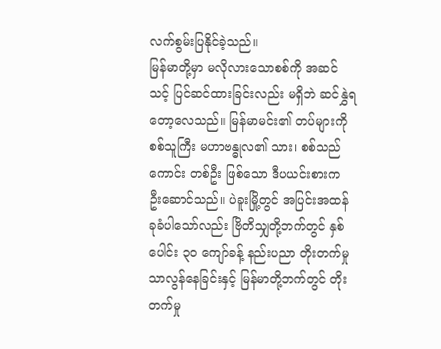လက်စွမ်းပြနိုင်ခဲ့သည်။
မြန်မာတို့မှာ မလိုလားသောစစ်ကို အဆင်သင့် ပြင်ဆင်ထားခြင်းလည်း မရှိဘဲ ဆင်နွှဲရတော့လေသည်။ မြန်မာမင်း၏ တပ်များကို စစ်သူကြီး မဟာဗန္ဓုလ၏ သား၊ စစ်သည်ကောင်း တစ်ဦး ဖြစ်သော ဒီပယင်းစားက ဦးဆောင်သည်။ ပဲခူးမြို့တွင် အပြင်းအထန် ခုခံပါသော်လည်း ဗြိတိသျှတို့ဘက်တွင် နှစ်ပေါင်း ၃၀ ကျော်ခန့် နည်းပညာ တိုးတက်မှု သာလွန်နေခြင်းနှင့် မြန်မာတို့ဘက်တွင် တိုးတက်မှု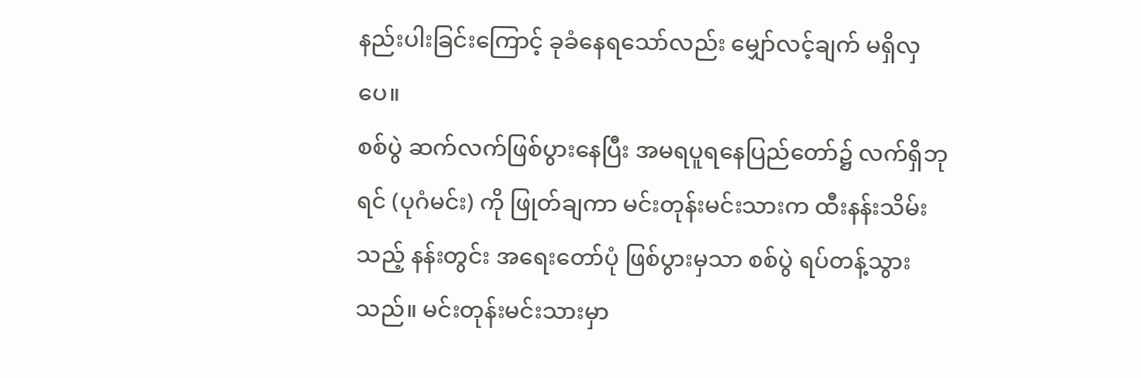နည်းပါးခြင်းကြောင့် ခုခံနေရသော်လည်း မျှော်လင့်ချက် မရှိလှပေ။
စစ်ပွဲ ဆက်လက်ဖြစ်ပွားနေပြီး အမရပူရနေပြည်တော်၌ လက်ရှိဘုရင် (ပုဂံမင်း) ကို ဖြုတ်ချကာ မင်းတုန်းမင်းသားက ထီးနန်းသိမ်းသည့် နန်းတွင်း အရေးတော်ပုံ ဖြစ်ပွားမှသာ စစ်ပွဲ ရပ်တန့်သွားသည်။ မင်းတုန်းမင်းသားမှာ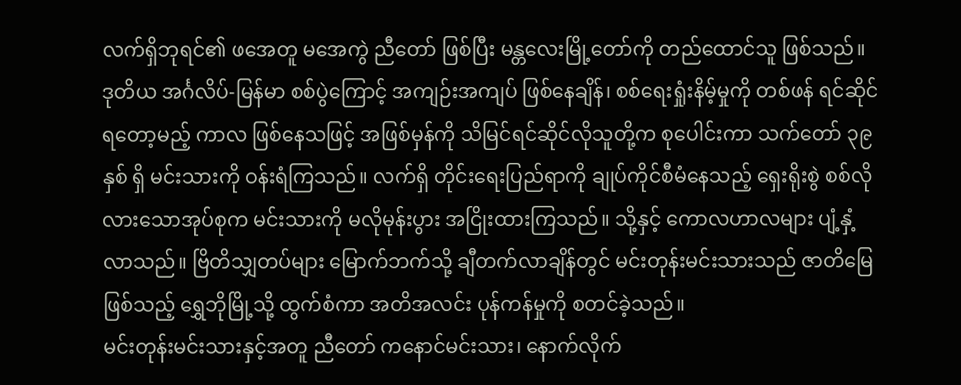လက်ရှိဘုရင်၏ ဖအေတူ မအေကွဲ ညီတော် ဖြစ်ပြီး မန္တလေးမြို့တော်ကို တည်ထောင်သူ ဖြစ်သည်။ ဒုတိယ အင်္ဂလိပ်-မြန်မာ စစ်ပွဲကြောင့် အကျဉ်းအကျပ် ဖြစ်နေချိန်၊ စစ်ရေးရှုံးနိမ့်မှုကို တစ်ဖန် ရင်ဆိုင်ရတော့မည့် ကာလ ဖြစ်နေသဖြင့် အဖြစ်မှန်ကို သိမြင်ရင်ဆိုင်လိုသူတို့က စုပေါင်းကာ သက်တော် ၃၉ နှစ် ရှိ မင်းသားကို ဝန်းရံကြသည်။ လက်ရှိ တိုင်းရေးပြည်ရာကို ချုပ်ကိုင်စီမံနေသည့် ရှေးရိုးစွဲ စစ်လိုလားသောအုပ်စုက မင်းသားကို မလိုမုန်းပွား အငြိုးထားကြသည်။ သို့နှင့် ကောလဟာလများ ပျံ့နှံ့လာသည်။ ဗြိတိသျှတပ်များ မြောက်ဘက်သို့ ချီတက်လာချိန်တွင် မင်းတုန်းမင်းသားသည် ဇာတိမြေ ဖြစ်သည့် ရွှေဘိုမြို့သို့ ထွက်စံကာ အတိအလင်း ပုန်ကန်မှုကို စတင်ခဲ့သည်။
မင်းတုန်းမင်းသားနှင့်အတူ ညီတော် ကနောင်မင်းသား၊ နောက်လိုက်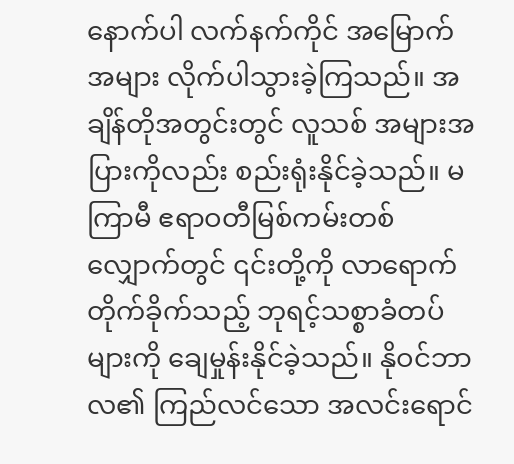နောက်ပါ လက်နက်ကိုင် အမြောက်အများ လိုက်ပါသွားခဲ့ကြသည်။ အချိန်တိုအတွင်းတွင် လူသစ် အများအပြားကိုလည်း စည်းရုံးနိုင်ခဲ့သည်။ မကြာမီ ဧရာဝတီမြစ်ကမ်းတစ်လျှောက်တွင် ၎င်းတို့ကို လာရောက်တိုက်ခိုက်သည့် ဘုရင့်သစ္စာခံတပ်များကို ချေမှုန်းနိုင်ခဲ့သည်။ နိုဝင်ဘာလ၏ ကြည်လင်သော အလင်းရောင်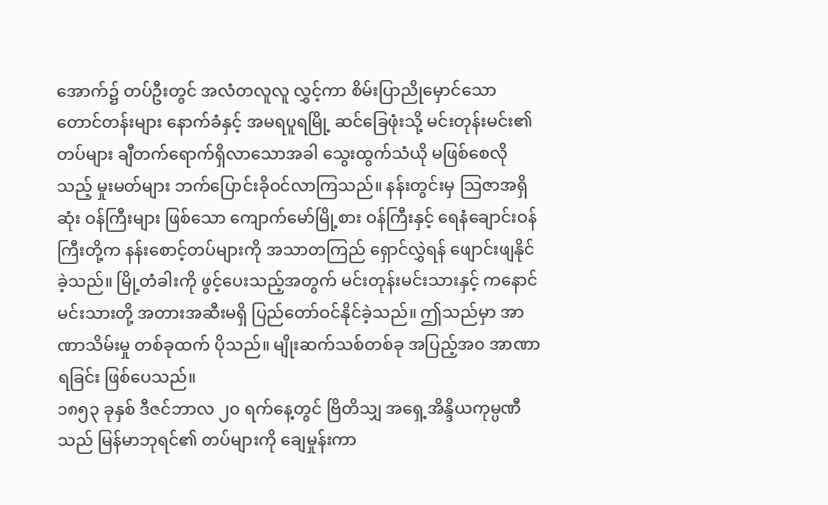အောက်၌ တပ်ဦးတွင် အလံတလူလူ လွှင့်ကာ စိမ်းပြာညိုမှောင်သော တောင်တန်းများ နောက်ခံနှင့် အမရပူရမြို့ ဆင်ခြေဖုံးသို့ မင်းတုန်းမင်း၏ တပ်များ ချီတက်ရောက်ရှိလာသောအခါ သွေးထွက်သံယို မဖြစ်စေလိုသည့် မှုးမတ်များ ဘက်ပြောင်းခိုဝင်လာကြသည်။ နန်းတွင်းမှ သြဇာအရှိဆုံး ဝန်ကြီးများ ဖြစ်သော ကျောက်မော်မြို့စား ဝန်ကြီးနှင့် ရေနံချောင်းဝန်ကြီးတို့က နန်းစောင့်တပ်များကို အသာတကြည် ရှောင်လွှဲရန် ဖျောင်းဖျနိုင်ခဲ့သည်။ မြို့တံခါးကို ဖွင့်ပေးသည့်အတွက် မင်းတုန်းမင်းသားနှင့် ကနောင်မင်းသားတို့ အတားအဆီးမရှိ ပြည်တော်ဝင်နိုင်ခဲ့သည်။ ဤသည်မှာ အာဏာသိမ်းမှု တစ်ခုထက် ပိုသည်။ မျိုးဆက်သစ်တစ်ခု အပြည့်အ၀ အာဏာရခြင်း ဖြစ်ပေသည်။
၁၈၅၃ ခုနှစ် ဒီဇင်ဘာလ ၂၀ ရက်နေ့တွင် ဗြိတိသျှ အရှေ့အိန္ဒိယကုမ္ပဏီသည် မြန်မာဘုရင်၏ တပ်များကို ချေမှုန်းကာ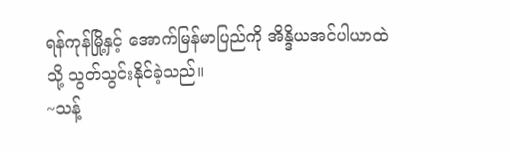ရန်ကုန်မြို့နှင့် အောက်မြန်မာပြည်ကို အိန္ဒိယအင်ပါယာထဲသို့ သွတ်သွင်းနိုင်ခဲ့သည်။
~သန့်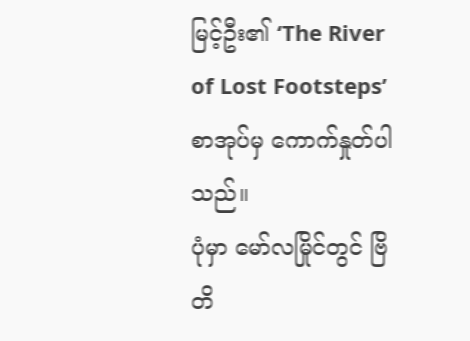မြင့်ဦး၏ ‘The River of Lost Footsteps’ စာအုပ်မှ ကောက်နှုတ်ပါသည်။
ပုံမှာ မော်လမြိုင်တွင် ဗြိတိ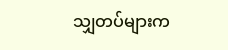သျှတပ်များက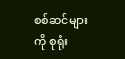စစ်ဆင်များကို စုရုံး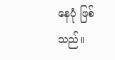နေပုံ ဖြစ်သည်။